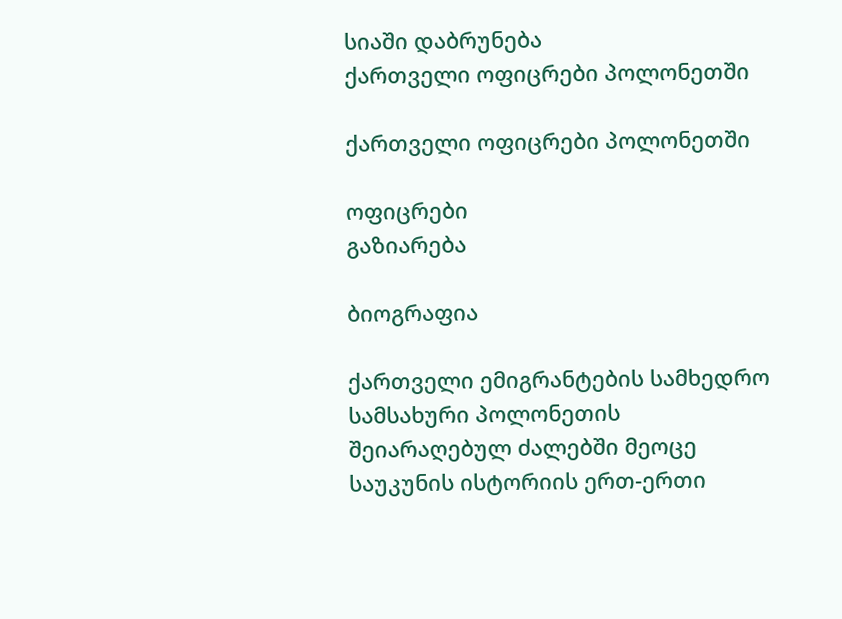სიაში დაბრუნება
ქართველი ოფიცრები პოლონეთში

ქართველი ოფიცრები პოლონეთში

ოფიცრები
გაზიარება

ბიოგრაფია

ქართველი ემიგრანტების სამხედრო სამსახური პოლონეთის შეიარაღებულ ძალებში მეოცე საუკუნის ისტორიის ერთ-ერთი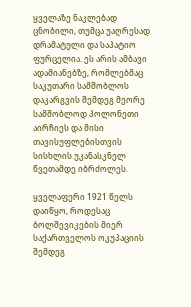ყველაზე ნაკლებად ცნობილი, თუმცა უაღრესად დრამატული და საპატიო ფურცელია. ეს არის ამბავი ადამიანებზე, რომლებმაც საკუთარი სამშობლოს დაკარგვის შემდეგ მეორე სამშობლოდ პოლონეთი აირჩიეს და მისი თავისუფლებისთვის სისხლის უკანასკნელ წვეთამდე იბრძოლეს.

ყველაფერი 1921 წელს დაიწყო, როდესაც ბოლშევიკების მიერ საქართველოს ოკუპაციის შემდეგ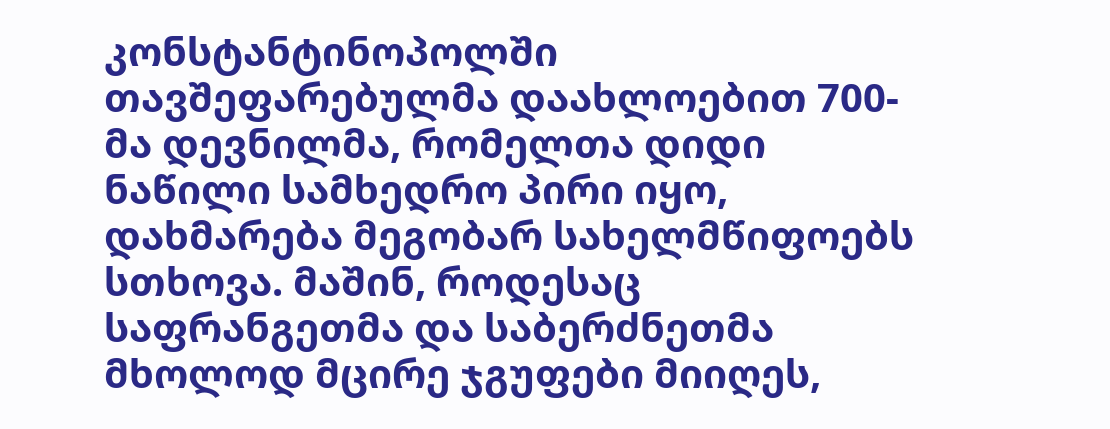კონსტანტინოპოლში თავშეფარებულმა დაახლოებით 700-მა დევნილმა, რომელთა დიდი ნაწილი სამხედრო პირი იყო, დახმარება მეგობარ სახელმწიფოებს სთხოვა. მაშინ, როდესაც საფრანგეთმა და საბერძნეთმა მხოლოდ მცირე ჯგუფები მიიღეს,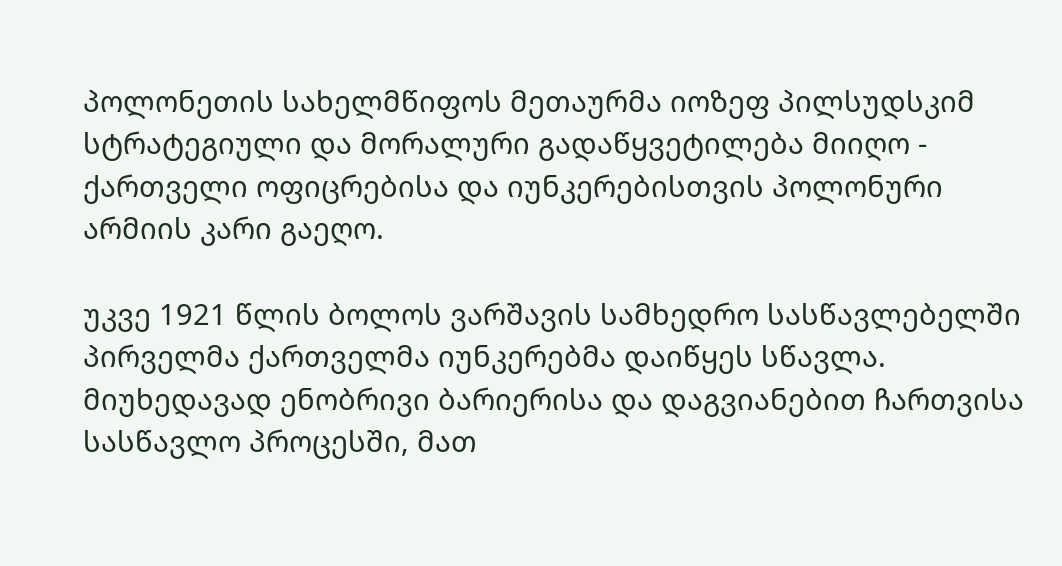პოლონეთის სახელმწიფოს მეთაურმა იოზეფ პილსუდსკიმ სტრატეგიული და მორალური გადაწყვეტილება მიიღო - ქართველი ოფიცრებისა და იუნკერებისთვის პოლონური არმიის კარი გაეღო.

უკვე 1921 წლის ბოლოს ვარშავის სამხედრო სასწავლებელში პირველმა ქართველმა იუნკერებმა დაიწყეს სწავლა. მიუხედავად ენობრივი ბარიერისა და დაგვიანებით ჩართვისა სასწავლო პროცესში, მათ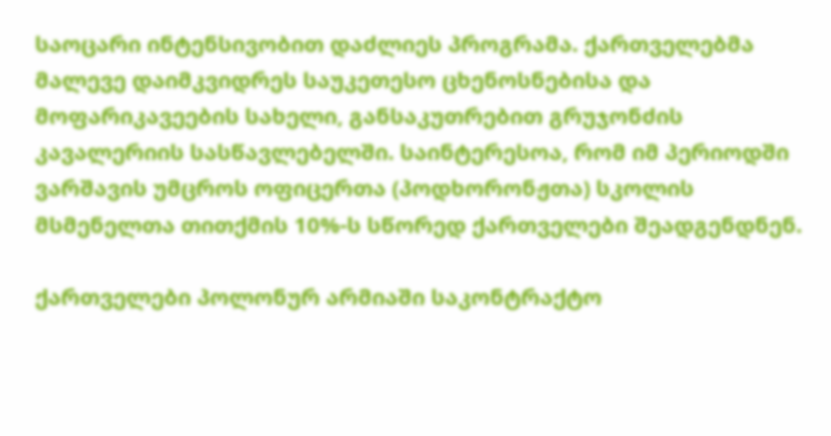საოცარი ინტენსივობით დაძლიეს პროგრამა. ქართველებმა მალევე დაიმკვიდრეს საუკეთესო ცხენოსნებისა და მოფარიკავეების სახელი, განსაკუთრებით გრუჯონძის კავალერიის სასწავლებელში. საინტერესოა, რომ იმ პერიოდში ვარშავის უმცროს ოფიცერთა (პოდხორონჟთა) სკოლის მსმენელთა თითქმის 10%-ს სწორედ ქართველები შეადგენდნენ.

ქართველები პოლონურ არმიაში საკონტრაქტო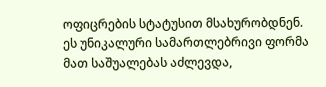ოფიცრების სტატუსით მსახურობდნენ. ეს უნიკალური სამართლებრივი ფორმა მათ საშუალებას აძლევდა,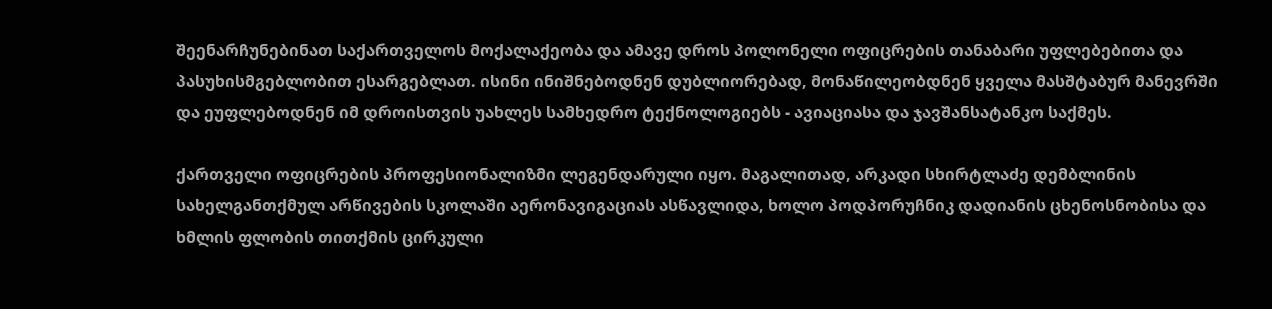შეენარჩუნებინათ საქართველოს მოქალაქეობა და ამავე დროს პოლონელი ოფიცრების თანაბარი უფლებებითა და პასუხისმგებლობით ესარგებლათ. ისინი ინიშნებოდნენ დუბლიორებად, მონაწილეობდნენ ყველა მასშტაბურ მანევრში და ეუფლებოდნენ იმ დროისთვის უახლეს სამხედრო ტექნოლოგიებს - ავიაციასა და ჯავშანსატანკო საქმეს.

ქართველი ოფიცრების პროფესიონალიზმი ლეგენდარული იყო. მაგალითად, არკადი სხირტლაძე დემბლინის სახელგანთქმულ არწივების სკოლაში აერონავიგაციას ასწავლიდა, ხოლო პოდპორუჩნიკ დადიანის ცხენოსნობისა და ხმლის ფლობის თითქმის ცირკული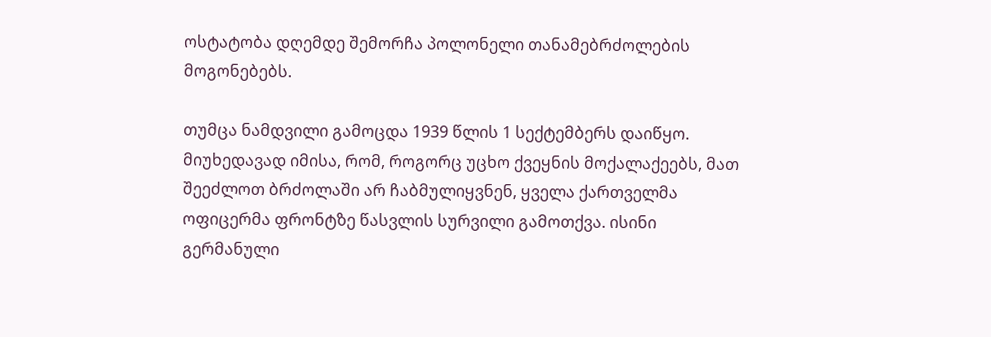ოსტატობა დღემდე შემორჩა პოლონელი თანამებრძოლების მოგონებებს.

თუმცა ნამდვილი გამოცდა 1939 წლის 1 სექტემბერს დაიწყო. მიუხედავად იმისა, რომ, როგორც უცხო ქვეყნის მოქალაქეებს, მათ შეეძლოთ ბრძოლაში არ ჩაბმულიყვნენ, ყველა ქართველმა ოფიცერმა ფრონტზე წასვლის სურვილი გამოთქვა. ისინი გერმანული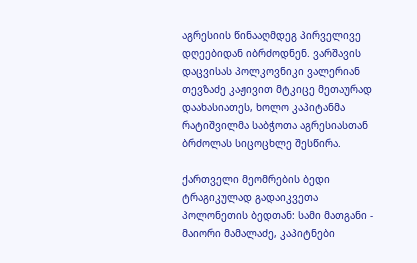აგრესიის წინააღმდეგ პირველივე დღეებიდან იბრძოდნენ. ვარშავის დაცვისას პოლკოვნიკი ვალერიან თევზაძე კაჟივით მტკიცე მეთაურად დაახასიათეს, ხოლო კაპიტანმა რატიშვილმა საბჭოთა აგრესიასთან ბრძოლას სიცოცხლე შესწირა.

ქართველი მეომრების ბედი ტრაგიკულად გადაიკვეთა პოლონეთის ბედთან: სამი მათგანი - მაიორი მამალაძე, კაპიტნები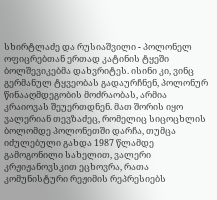სხირტლაძე და რუსიაშვილი - პოლონელ ოფიცრებთან ერთად კატინის ტყეში ბოლშევიკებმა დახვრიტეს. ისინი კი, ვინც გერმანულ ტყვეობას გადაურჩნენ, პოლონურ წინააღმდეგობის მოძრაობას, არმია კრაიოვას შეუერთდნენ. მათ შორის იყო ვალერიან თევზაძეც, რომელიც სიცოცხლის ბოლომდე პოლონეთში დარჩა, თუმცა იძულებული გახდა 1987 წლამდე გამოგონილი სახელით, ვალერი კრჟიჟანოვსკით ეცხოვრა, რათა კომუნისტური რეჟიმის რეპრესიებს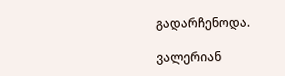გადარჩენოდა.

ვალერიან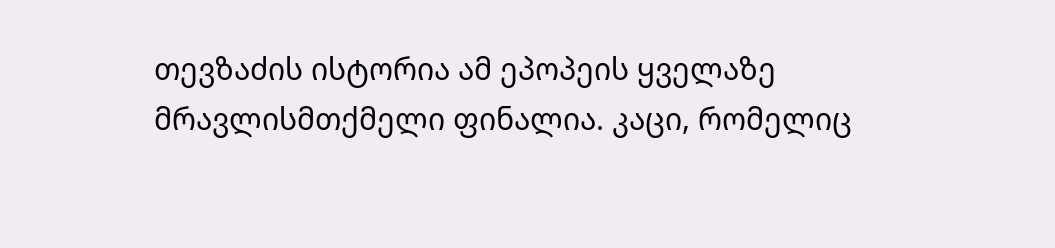თევზაძის ისტორია ამ ეპოპეის ყველაზე მრავლისმთქმელი ფინალია. კაცი, რომელიც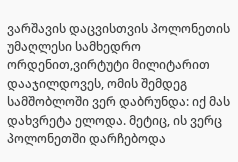ვარშავის დაცვისთვის პოლონეთის უმაღლესი სამხედრო ორდენით,ვირტუტი მილიტარით დააჯილდოვეს, ომის შემდეგ სამშობლოში ვერ დაბრუნდა: იქ მას დახვრეტა ელოდა. მეტიც, ის ვერც პოლონეთში დარჩებოდა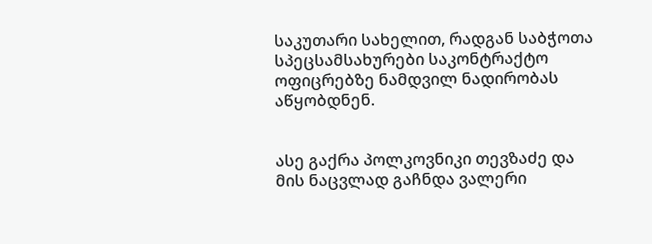საკუთარი სახელით, რადგან საბჭოთა სპეცსამსახურები საკონტრაქტო ოფიცრებზე ნამდვილ ნადირობას აწყობდნენ.


ასე გაქრა პოლკოვნიკი თევზაძე და მის ნაცვლად გაჩნდა ვალერი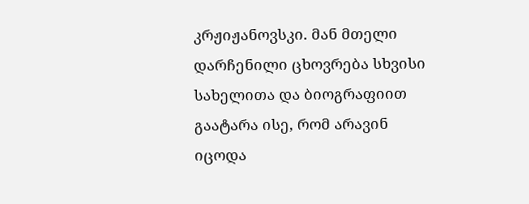კრჟიჟანოვსკი. მან მთელი დარჩენილი ცხოვრება სხვისი სახელითა და ბიოგრაფიით გაატარა ისე, რომ არავინ იცოდა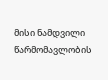მისი ნამდვილი წარმომავლობის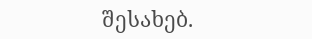შესახებ.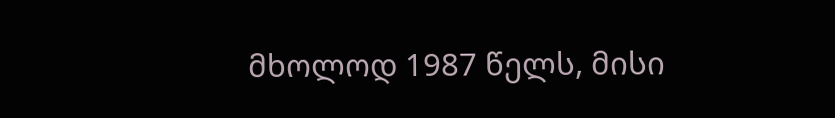მხოლოდ 1987 წელს, მისი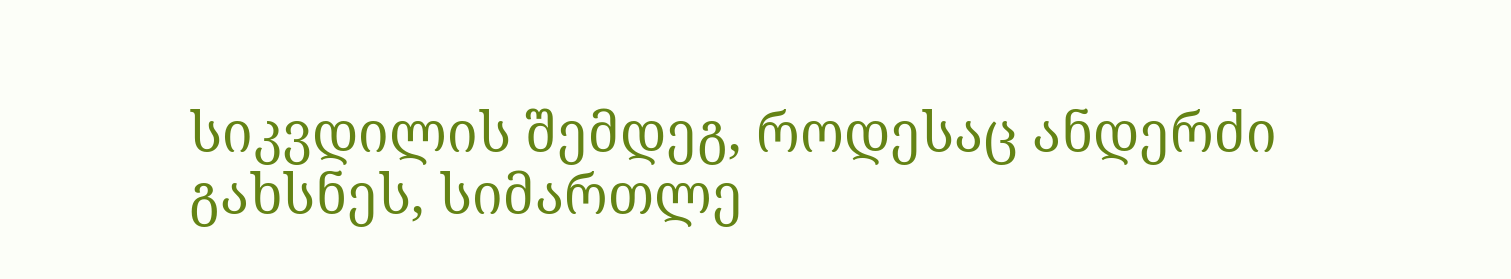სიკვდილის შემდეგ, როდესაც ანდერძი გახსნეს, სიმართლე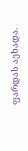ფარდას აეხადა.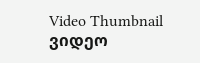Video Thumbnail
ვიდეო